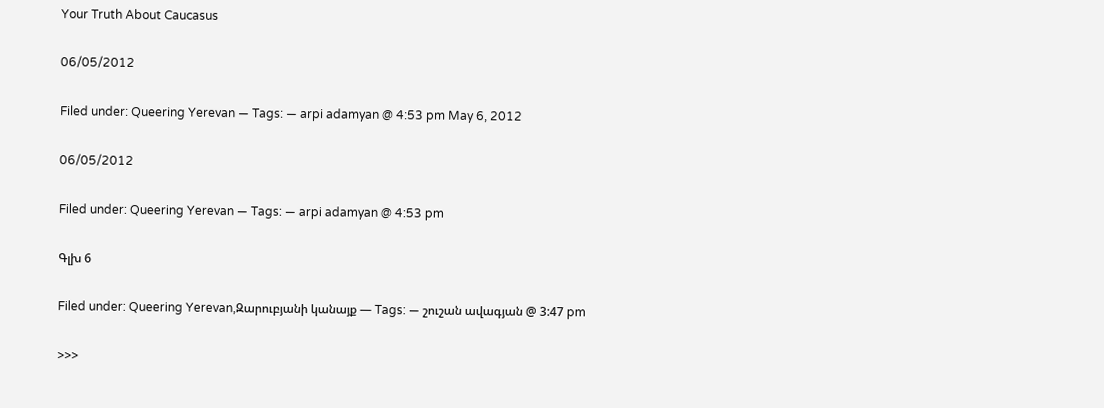Your Truth About Caucasus

06/05/2012

Filed under: Queering Yerevan — Tags: — arpi adamyan @ 4:53 pm May 6, 2012

06/05/2012

Filed under: Queering Yerevan — Tags: — arpi adamyan @ 4:53 pm

Գլխ 6

Filed under: Queering Yerevan,Զարուբյանի կանայք — Tags: — շուշան ավագյան @ 3:47 pm

>>>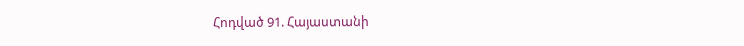Հոդված 91. Հայաստանի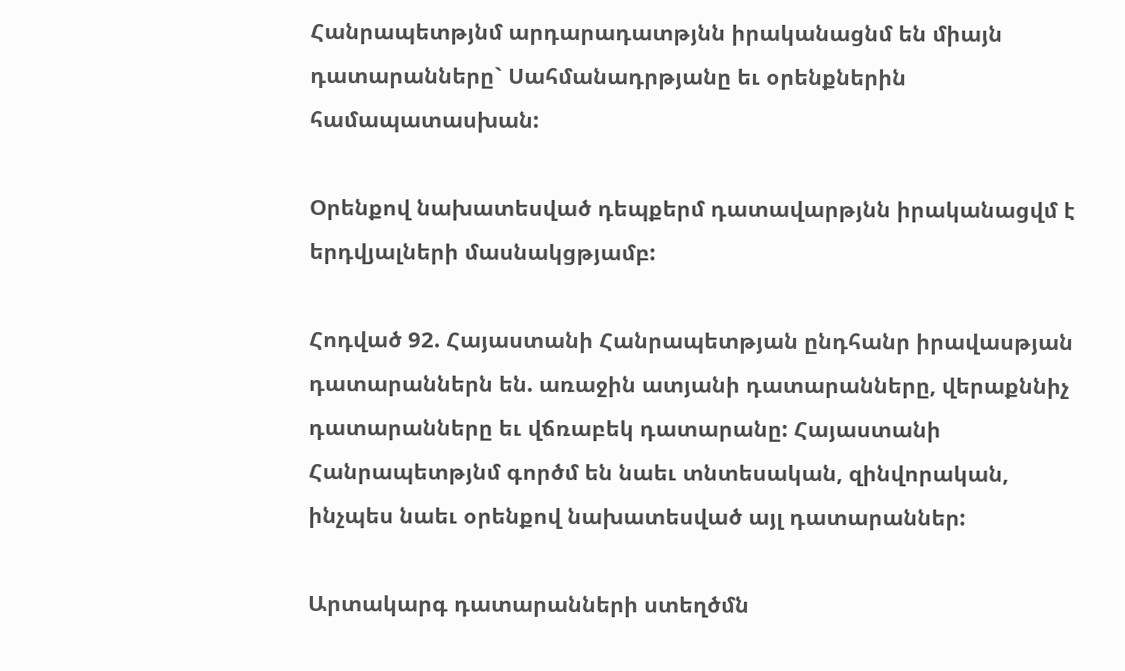Հանրապետթյնմ արդարադատթյնն իրականացնմ են միայն դատարանները` Սահմանադրթյանը եւ օրենքներին համապատասխան:

Օրենքով նախատեսված դեպքերմ դատավարթյնն իրականացվմ է երդվյալների մասնակցթյամբ:

Հոդված 92. Հայաստանի Հանրապետթյան ընդհանր իրավասթյան դատարաններն են. առաջին ատյանի դատարանները, վերաքննիչ դատարանները եւ վճռաբեկ դատարանը: Հայաստանի Հանրապետթյնմ գործմ են նաեւ տնտեսական, զինվորական, ինչպես նաեւ օրենքով նախատեսված այլ դատարաններ:

Արտակարգ դատարանների ստեղծմն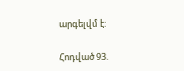արգելվմ է:

Հոդված 93.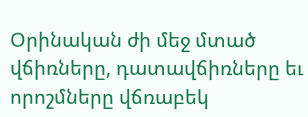Օրինական ժի մեջ մտած վճիռները, դատավճիռները եւ որոշմները վճռաբեկ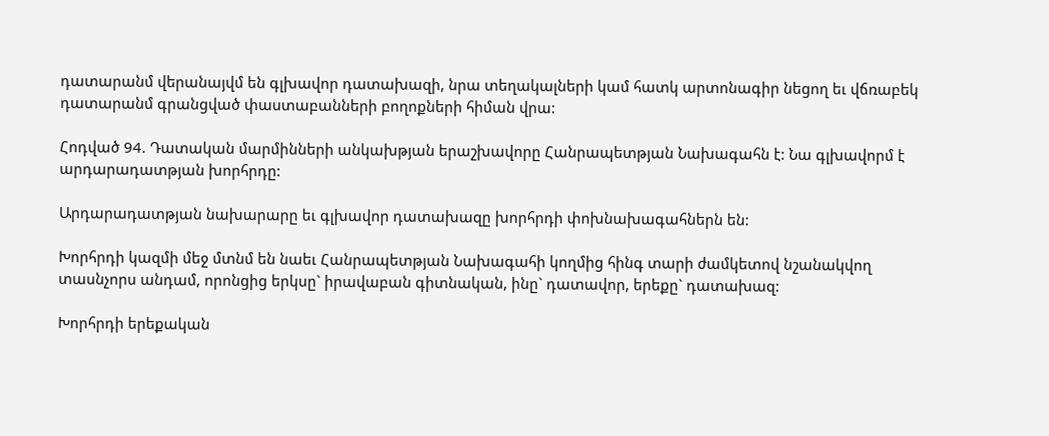դատարանմ վերանայվմ են գլխավոր դատախազի, նրա տեղակալների կամ հատկ արտոնագիր նեցող եւ վճռաբեկ դատարանմ գրանցված փաստաբանների բողոքների հիման վրա:

Հոդված 94. Դատական մարմինների անկախթյան երաշխավորը Հանրապետթյան Նախագահն է: Նա գլխավորմ է արդարադատթյան խորհրդը:

Արդարադատթյան նախարարը եւ գլխավոր դատախազը խորհրդի փոխնախագահներն են:

Խորհրդի կազմի մեջ մտնմ են նաեւ Հանրապետթյան Նախագահի կողմից հինգ տարի ժամկետով նշանակվող տասնչորս անդամ, որոնցից երկսը` իրավաբան գիտնական, ինը` դատավոր, երեքը` դատախազ:

Խորհրդի երեքական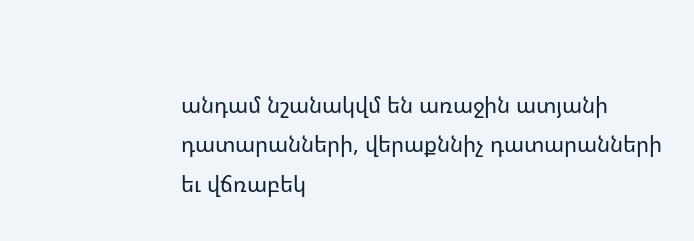անդամ նշանակվմ են առաջին ատյանի դատարանների, վերաքննիչ դատարանների եւ վճռաբեկ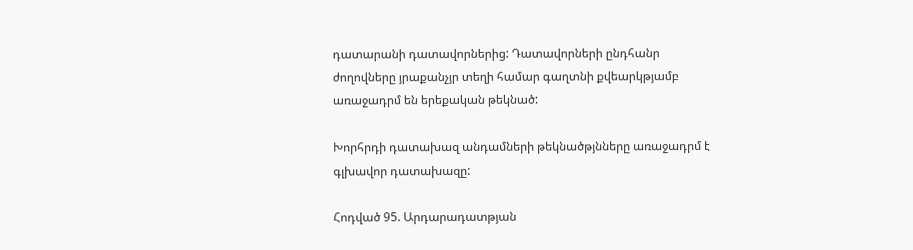դատարանի դատավորներից: Դատավորների ընդհանր ժողովները յրաքանչյր տեղի համար գաղտնի քվեարկթյամբ առաջադրմ են երեքական թեկնած:

Խորհրդի դատախազ անդամների թեկնածթյնները առաջադրմ է գլխավոր դատախազը:

Հոդված 95. Արդարադատթյան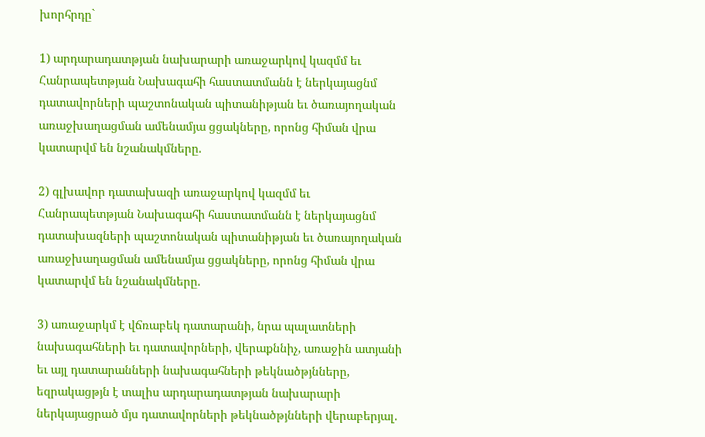խորհրդը`

1) արդարադատթյան նախարարի առաջարկով կազմմ եւ Հանրապետթյան Նախագահի հաստատմանն է ներկայացնմ դատավորների պաշտոնական պիտանիթյան եւ ծառայողական առաջխաղացման ամենամյա ցցակները, որոնց հիման վրա կատարվմ են նշանակմները.

2) գլխավոր դատախազի առաջարկով կազմմ եւ Հանրապետթյան Նախագահի հաստատմանն է ներկայացնմ դատախազների պաշտոնական պիտանիթյան եւ ծառայողական առաջխաղացման ամենամյա ցցակները, որոնց հիման վրա կատարվմ են նշանակմները.

3) առաջարկմ է վճռաբեկ դատարանի, նրա պալատների նախագահների եւ դատավորների, վերաքննիչ, առաջին ատյանի եւ այլ դատարանների նախագահների թեկնածթյնները, եզրակացթյն է տալիս արդարադատթյան նախարարի ներկայացրած մյս դատավորների թեկնածթյնների վերաբերյալ.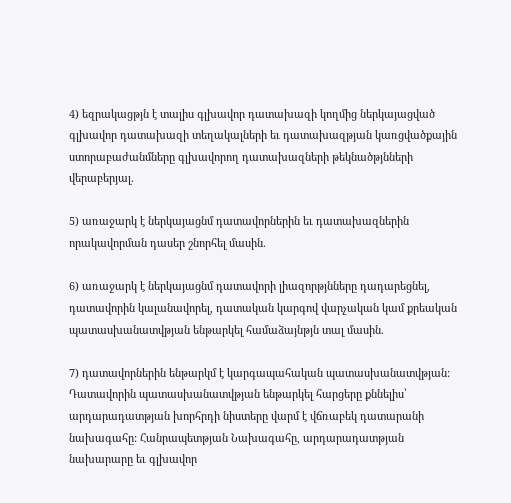4) եզրակացթյն է տալիս գլխավոր դատախազի կողմից ներկայացված գլխավոր դատախազի տեղակալների եւ դատախազթյան կառցվածքային ստորաբաժանմները գլխավորող դատախազների թեկնածթյնների վերաբերյալ.

5) առաջարկ է ներկայացնմ դատավորներին եւ դատախազներին որակավորման դասեր շնորհել մասին.

6) առաջարկ է ներկայացնմ դատավորի լիազորթյնները դադարեցնել, դատավորին կալանավորել, դատական կարգով վարչական կամ քրեական պատասխանատվթյան ենթարկել համաձայնթյն տալ մասին.

7) դատավորներին ենթարկմ է կարգապահական պատասխանատվթյան: Դատավորին պատասխանատվթյան ենթարկել հարցերը քննելիս՝ արդարադատթյան խորհրդի նիստերը վարմ է վճռաբեկ դատարանի նախագահը: Հանրապետթյան Նախագահը, արդարադատթյան նախարարը եւ գլխավոր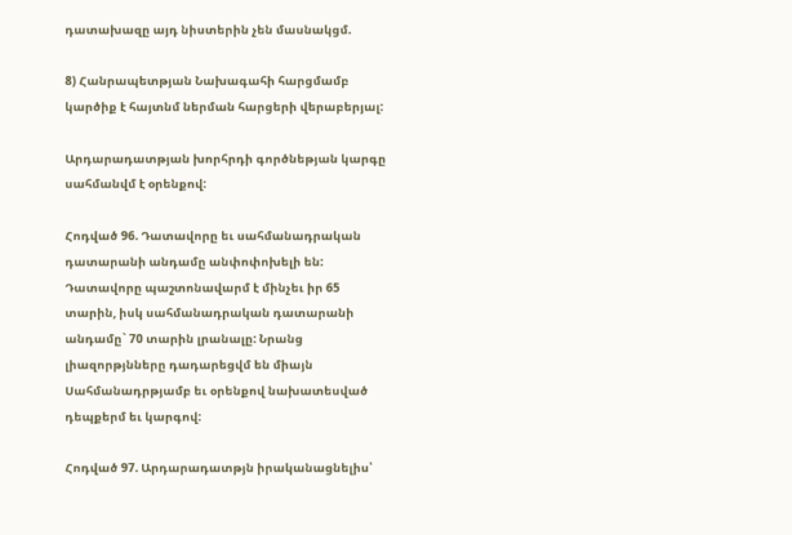դատախազը այդ նիստերին չեն մասնակցմ.

8) Հանրապետթյան Նախագահի հարցմամբ կարծիք է հայտնմ ներման հարցերի վերաբերյալ:

Արդարադատթյան խորհրդի գործնեթյան կարգը սահմանվմ է օրենքով:

Հոդված 96. Դատավորը եւ սահմանադրական դատարանի անդամը անփոփոխելի են: Դատավորը պաշտոնավարմ է մինչեւ իր 65 տարին, իսկ սահմանադրական դատարանի անդամը` 70 տարին լրանալը: Նրանց լիազորթյնները դադարեցվմ են միայն Սահմանադրթյամբ եւ օրենքով նախատեսված դեպքերմ եւ կարգով:

Հոդված 97. Արդարադատթյն իրականացնելիս՝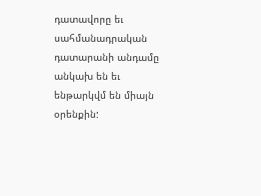դատավորը եւ սահմանադրական դատարանի անդամը անկախ են եւ ենթարկվմ են միայն օրենքին: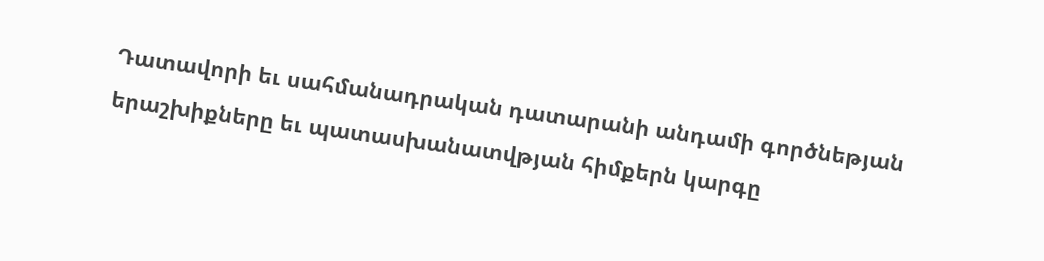Դատավորի եւ սահմանադրական դատարանի անդամի գործնեթյան երաշխիքները եւ պատասխանատվթյան հիմքերն կարգը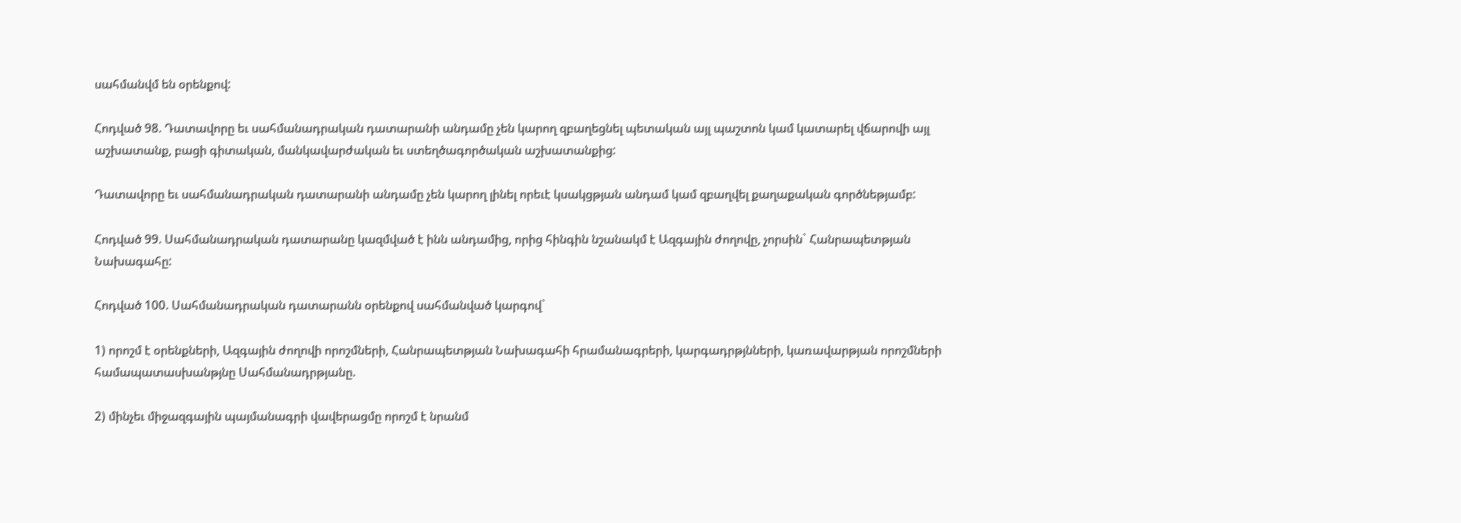սահմանվմ են օրենքով:

Հոդված 98. Դատավորը եւ սահմանադրական դատարանի անդամը չեն կարող զբաղեցնել պետական այլ պաշտոն կամ կատարել վճարովի այլ աշխատանք, բացի գիտական, մանկավարժական եւ ստեղծագործական աշխատանքից:

Դատավորը եւ սահմանադրական դատարանի անդամը չեն կարող լինել որեւէ կսակցթյան անդամ կամ զբաղվել քաղաքական գործնեթյամբ:

Հոդված 99. Սահմանադրական դատարանը կազմված է ինն անդամից, որից հինգին նշանակմ է Ազգային ժողովը, չորսին` Հանրապետթյան Նախագահը:

Հոդված 100. Սահմանադրական դատարանն օրենքով սահմանված կարգով`

1) որոշմ է օրենքների, Ազգային ժողովի որոշմների, Հանրապետթյան Նախագահի հրամանագրերի, կարգադրթյնների, կառավարթյան որոշմների համապատասխանթյնը Սահմանադրթյանը.

2) մինչեւ միջազգային պայմանագրի վավերացմը որոշմ է նրանմ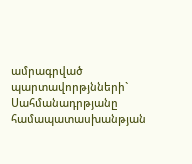ամրագրված պարտավորթյնների` Սահմանադրթյանը համապատասխանթյան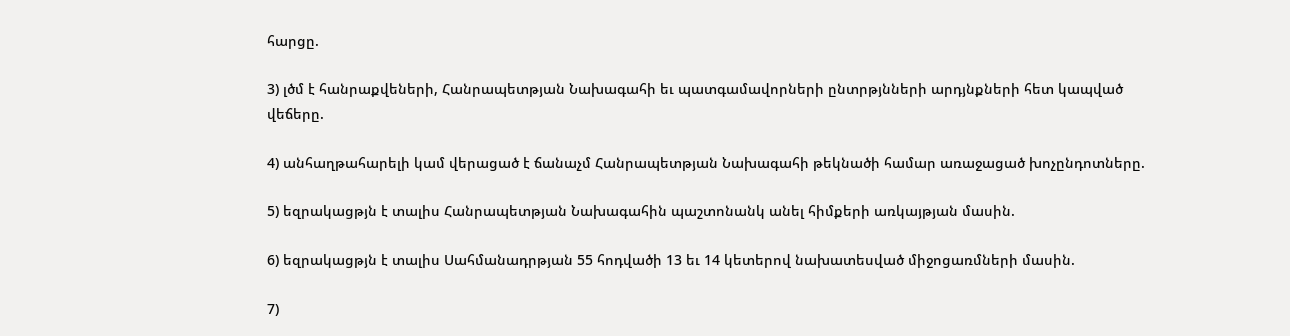հարցը.

3) լծմ է հանրաքվեների, Հանրապետթյան Նախագահի եւ պատգամավորների ընտրթյնների արդյնքների հետ կապված վեճերը.

4) անհաղթահարելի կամ վերացած է ճանաչմ Հանրապետթյան Նախագահի թեկնածի համար առաջացած խոչընդոտները.

5) եզրակացթյն է տալիս Հանրապետթյան Նախագահին պաշտոնանկ անել հիմքերի առկայթյան մասին.

6) եզրակացթյն է տալիս Սահմանադրթյան 55 հոդվածի 13 եւ 14 կետերով նախատեսված միջոցառմների մասին.

7)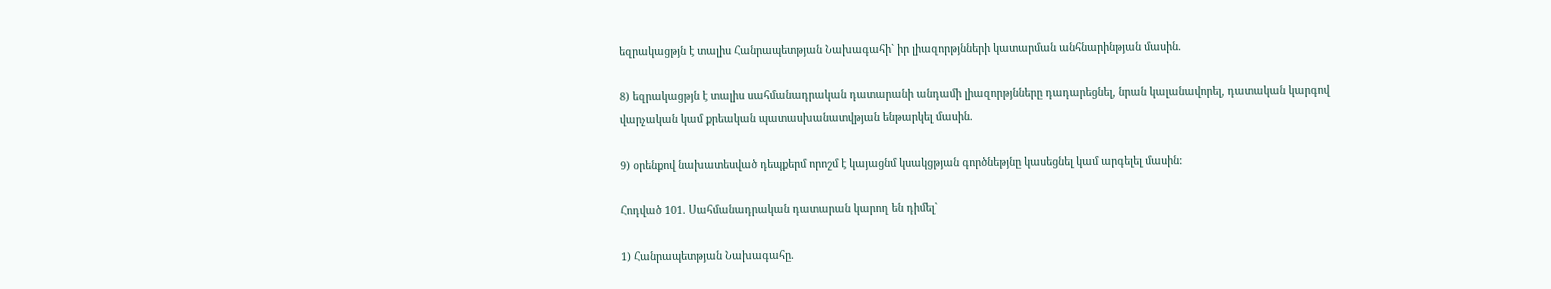եզրակացթյն է տալիս Հանրապետթյան Նախագահի` իր լիազորթյնների կատարման անհնարինթյան մասին.

8) եզրակացթյն է տալիս սահմանադրական դատարանի անդամի լիազորթյնները դադարեցնել, նրան կալանավորել, դատական կարգով վարչական կամ քրեական պատասխանատվթյան ենթարկել մասին.

9) օրենքով նախատեսված դեպքերմ որոշմ է կայացնմ կսակցթյան գործնեթյնը կասեցնել կամ արգելել մասին:

Հոդված 101. Սահմանադրական դատարան կարող են դիմել`

1) Հանրապետթյան Նախագահը.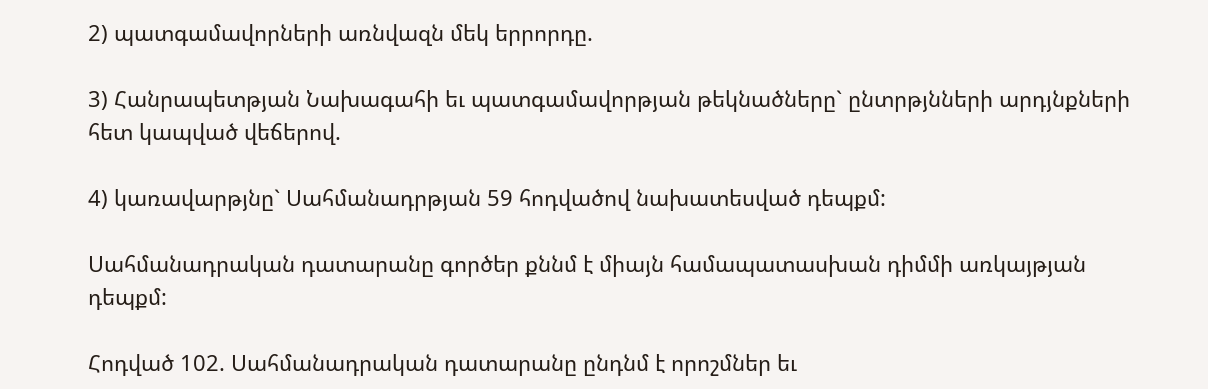2) պատգամավորների առնվազն մեկ երրորդը.

3) Հանրապետթյան Նախագահի եւ պատգամավորթյան թեկնածները` ընտրթյնների արդյնքների հետ կապված վեճերով.

4) կառավարթյնը` Սահմանադրթյան 59 հոդվածով նախատեսված դեպքմ:

Սահմանադրական դատարանը գործեր քննմ է միայն համապատասխան դիմմի առկայթյան դեպքմ:

Հոդված 102. Սահմանադրական դատարանը ընդնմ է որոշմներ եւ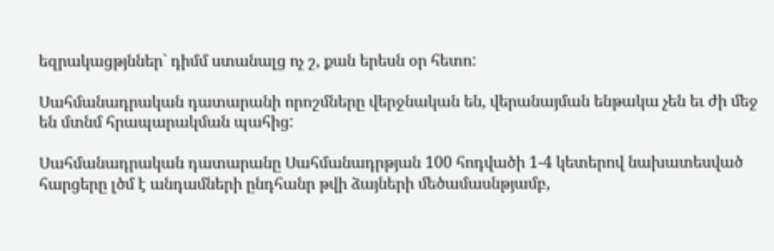եզրակացթյններ` դիմմ ստանալց ոչ շ, քան երեսն օր հետո:

Սահմանադրական դատարանի որոշմները վերջնական են, վերանայման ենթակա չեն եւ ժի մեջ են մտնմ հրապարակման պահից:

Սահմանադրական դատարանը Սահմանադրթյան 100 հոդվածի 1-4 կետերով նախատեսված հարցերը լծմ է անդամների ընդհանր թվի ձայների մեծամասնթյամբ,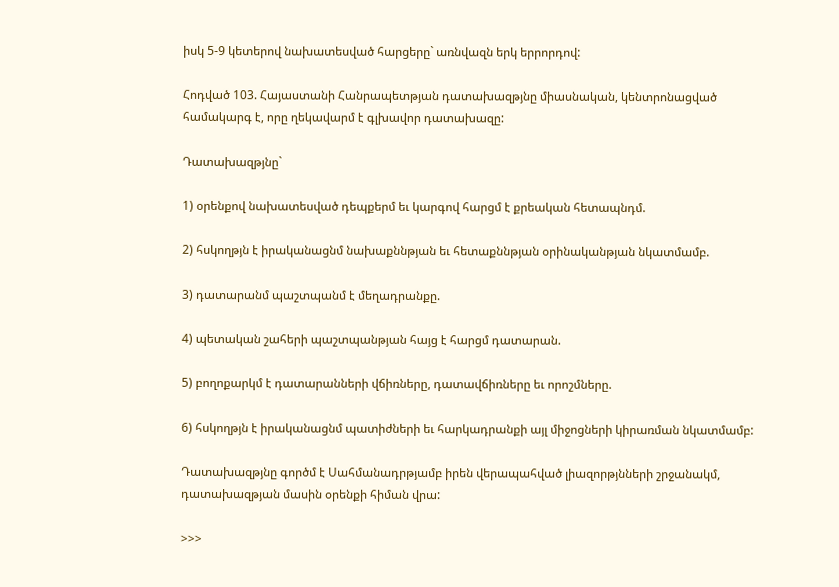իսկ 5-9 կետերով նախատեսված հարցերը` առնվազն երկ երրորդով:

Հոդված 103. Հայաստանի Հանրապետթյան դատախազթյնը միասնական, կենտրոնացված համակարգ է, որը ղեկավարմ է գլխավոր դատախազը:

Դատախազթյնը`

1) օրենքով նախատեսված դեպքերմ եւ կարգով հարցմ է քրեական հետապնդմ.

2) հսկողթյն է իրականացնմ նախաքննթյան եւ հետաքննթյան օրինականթյան նկատմամբ.

3) դատարանմ պաշտպանմ է մեղադրանքը.

4) պետական շահերի պաշտպանթյան հայց է հարցմ դատարան.

5) բողոքարկմ է դատարանների վճիռները, դատավճիռները եւ որոշմները.

6) հսկողթյն է իրականացնմ պատիժների եւ հարկադրանքի այլ միջոցների կիրառման նկատմամբ:

Դատախազթյնը գործմ է Սահմանադրթյամբ իրեն վերապահված լիազորթյնների շրջանակմ, դատախազթյան մասին օրենքի հիման վրա:

>>>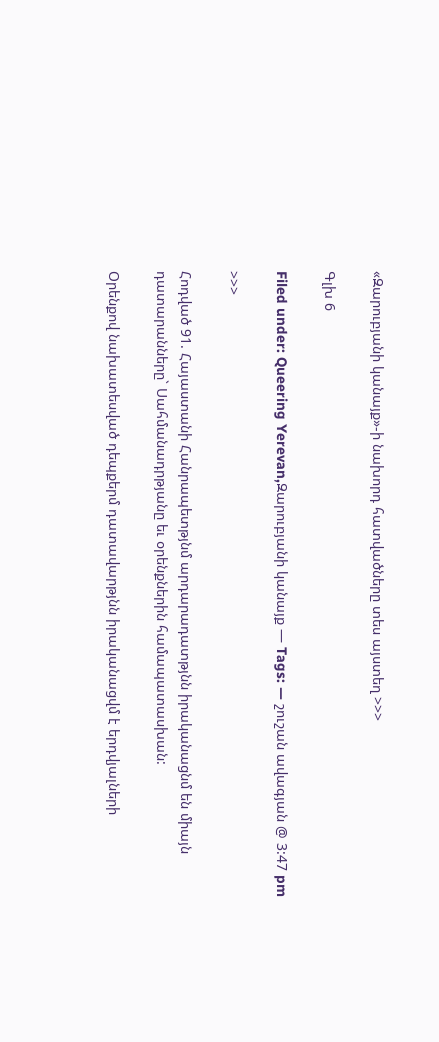«Զարուբյանի կանայք»-ի նախորդ հատվածները տես այստեղ >>>

Գլխ 6

Filed under: Queering Yerevan,Զարուբյանի կանայք — Tags: — շուշան ավագյան @ 3:47 pm

>>>

Հոդված 91. Հայաստանի Հանրապետթյնմ արդարադատթյնն իրականացնմ են միայն դատարանները` Սահմանադրթյանը եւ օրենքներին համապատասխան:

Օրենքով նախատեսված դեպքերմ դատավարթյնն իրականացվմ է երդվյալների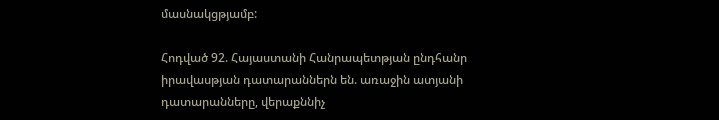մասնակցթյամբ:

Հոդված 92. Հայաստանի Հանրապետթյան ընդհանր իրավասթյան դատարաններն են. առաջին ատյանի դատարանները, վերաքննիչ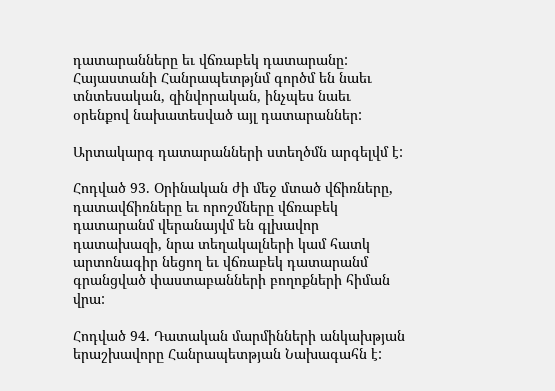դատարանները եւ վճռաբեկ դատարանը: Հայաստանի Հանրապետթյնմ գործմ են նաեւ տնտեսական, զինվորական, ինչպես նաեւ օրենքով նախատեսված այլ դատարաններ:

Արտակարգ դատարանների ստեղծմն արգելվմ է:

Հոդված 93. Օրինական ժի մեջ մտած վճիռները, դատավճիռները եւ որոշմները վճռաբեկ դատարանմ վերանայվմ են գլխավոր դատախազի, նրա տեղակալների կամ հատկ արտոնագիր նեցող եւ վճռաբեկ դատարանմ գրանցված փաստաբանների բողոքների հիման վրա:

Հոդված 94. Դատական մարմինների անկախթյան երաշխավորը Հանրապետթյան Նախագահն է: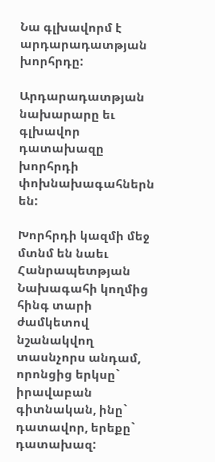Նա գլխավորմ է արդարադատթյան խորհրդը:

Արդարադատթյան նախարարը եւ գլխավոր դատախազը խորհրդի փոխնախագահներն են:

Խորհրդի կազմի մեջ մտնմ են նաեւ Հանրապետթյան Նախագահի կողմից հինգ տարի ժամկետով նշանակվող տասնչորս անդամ, որոնցից երկսը` իրավաբան գիտնական, ինը` դատավոր, երեքը` դատախազ: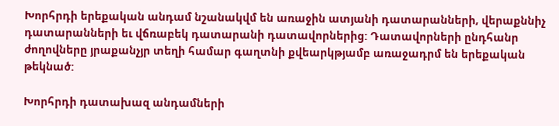Խորհրդի երեքական անդամ նշանակվմ են առաջին ատյանի դատարանների, վերաքննիչ դատարանների եւ վճռաբեկ դատարանի դատավորներից: Դատավորների ընդհանր ժողովները յրաքանչյր տեղի համար գաղտնի քվեարկթյամբ առաջադրմ են երեքական թեկնած:

Խորհրդի դատախազ անդամների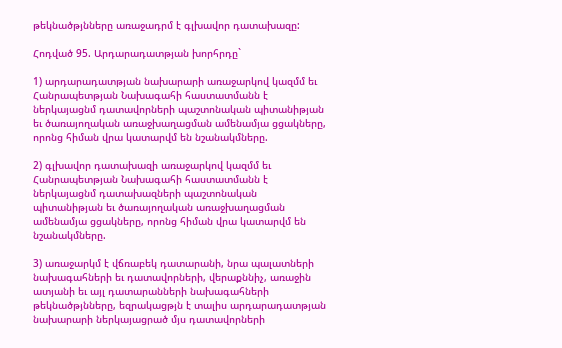թեկնածթյնները առաջադրմ է գլխավոր դատախազը:

Հոդված 95. Արդարադատթյան խորհրդը`

1) արդարադատթյան նախարարի առաջարկով կազմմ եւ Հանրապետթյան Նախագահի հաստատմանն է ներկայացնմ դատավորների պաշտոնական պիտանիթյան եւ ծառայողական առաջխաղացման ամենամյա ցցակները, որոնց հիման վրա կատարվմ են նշանակմները.

2) գլխավոր դատախազի առաջարկով կազմմ եւ Հանրապետթյան Նախագահի հաստատմանն է ներկայացնմ դատախազների պաշտոնական պիտանիթյան եւ ծառայողական առաջխաղացման ամենամյա ցցակները, որոնց հիման վրա կատարվմ են նշանակմները.

3) առաջարկմ է վճռաբեկ դատարանի, նրա պալատների նախագահների եւ դատավորների, վերաքննիչ, առաջին ատյանի եւ այլ դատարանների նախագահների թեկնածթյնները, եզրակացթյն է տալիս արդարադատթյան նախարարի ներկայացրած մյս դատավորների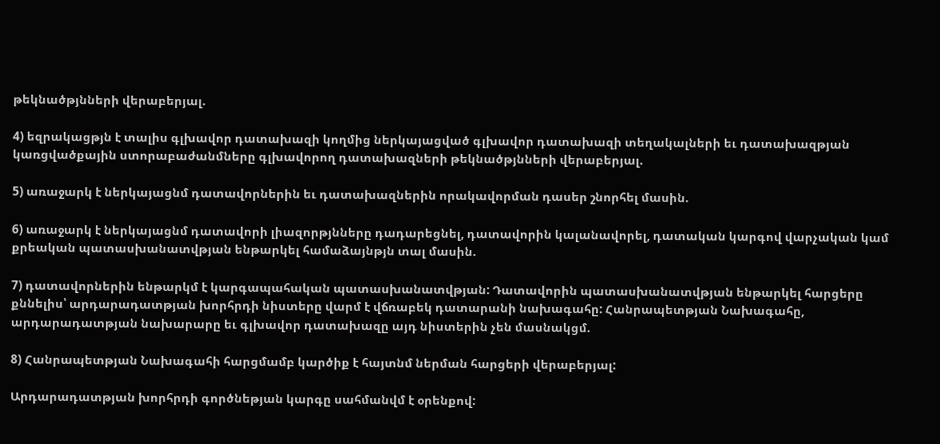թեկնածթյնների վերաբերյալ.

4) եզրակացթյն է տալիս գլխավոր դատախազի կողմից ներկայացված գլխավոր դատախազի տեղակալների եւ դատախազթյան կառցվածքային ստորաբաժանմները գլխավորող դատախազների թեկնածթյնների վերաբերյալ.

5) առաջարկ է ներկայացնմ դատավորներին եւ դատախազներին որակավորման դասեր շնորհել մասին.

6) առաջարկ է ներկայացնմ դատավորի լիազորթյնները դադարեցնել, դատավորին կալանավորել, դատական կարգով վարչական կամ քրեական պատասխանատվթյան ենթարկել համաձայնթյն տալ մասին.

7) դատավորներին ենթարկմ է կարգապահական պատասխանատվթյան: Դատավորին պատասխանատվթյան ենթարկել հարցերը քննելիս՝ արդարադատթյան խորհրդի նիստերը վարմ է վճռաբեկ դատարանի նախագահը: Հանրապետթյան Նախագահը, արդարադատթյան նախարարը եւ գլխավոր դատախազը այդ նիստերին չեն մասնակցմ.

8) Հանրապետթյան Նախագահի հարցմամբ կարծիք է հայտնմ ներման հարցերի վերաբերյալ:

Արդարադատթյան խորհրդի գործնեթյան կարգը սահմանվմ է օրենքով: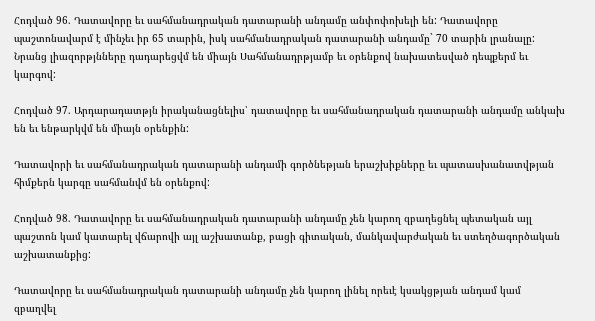Հոդված 96. Դատավորը եւ սահմանադրական դատարանի անդամը անփոփոխելի են: Դատավորը պաշտոնավարմ է մինչեւ իր 65 տարին, իսկ սահմանադրական դատարանի անդամը` 70 տարին լրանալը: Նրանց լիազորթյնները դադարեցվմ են միայն Սահմանադրթյամբ եւ օրենքով նախատեսված դեպքերմ եւ կարգով:

Հոդված 97. Արդարադատթյն իրականացնելիս՝ դատավորը եւ սահմանադրական դատարանի անդամը անկախ են եւ ենթարկվմ են միայն օրենքին:

Դատավորի եւ սահմանադրական դատարանի անդամի գործնեթյան երաշխիքները եւ պատասխանատվթյան հիմքերն կարգը սահմանվմ են օրենքով:

Հոդված 98. Դատավորը եւ սահմանադրական դատարանի անդամը չեն կարող զբաղեցնել պետական այլ պաշտոն կամ կատարել վճարովի այլ աշխատանք, բացի գիտական, մանկավարժական եւ ստեղծագործական աշխատանքից:

Դատավորը եւ սահմանադրական դատարանի անդամը չեն կարող լինել որեւէ կսակցթյան անդամ կամ զբաղվել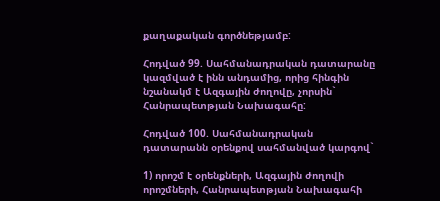քաղաքական գործնեթյամբ:

Հոդված 99. Սահմանադրական դատարանը կազմված է ինն անդամից, որից հինգին նշանակմ է Ազգային ժողովը, չորսին` Հանրապետթյան Նախագահը:

Հոդված 100. Սահմանադրական դատարանն օրենքով սահմանված կարգով`

1) որոշմ է օրենքների, Ազգային ժողովի որոշմների, Հանրապետթյան Նախագահի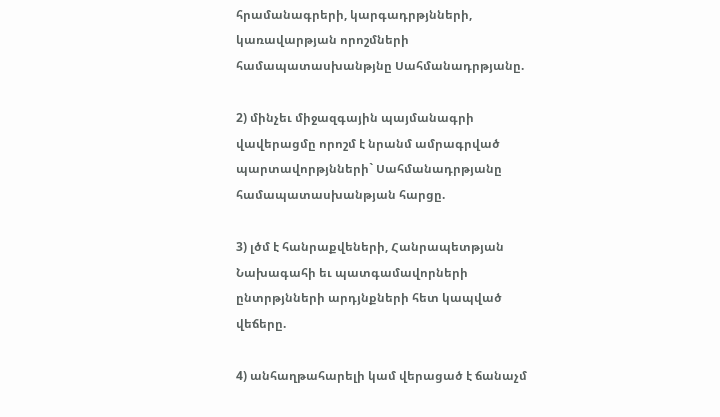հրամանագրերի, կարգադրթյնների, կառավարթյան որոշմների համապատասխանթյնը Սահմանադրթյանը.

2) մինչեւ միջազգային պայմանագրի վավերացմը որոշմ է նրանմ ամրագրված պարտավորթյնների` Սահմանադրթյանը համապատասխանթյան հարցը.

3) լծմ է հանրաքվեների, Հանրապետթյան Նախագահի եւ պատգամավորների ընտրթյնների արդյնքների հետ կապված վեճերը.

4) անհաղթահարելի կամ վերացած է ճանաչմ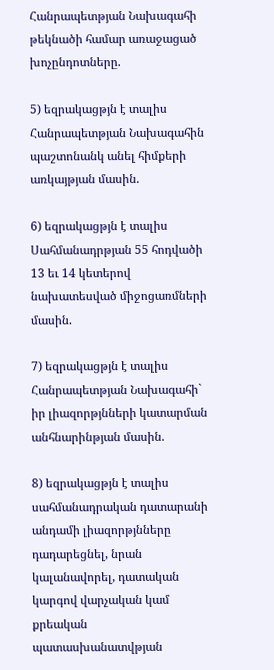Հանրապետթյան Նախագահի թեկնածի համար առաջացած խոչընդոտները.

5) եզրակացթյն է տալիս Հանրապետթյան Նախագահին պաշտոնանկ անել հիմքերի առկայթյան մասին.

6) եզրակացթյն է տալիս Սահմանադրթյան 55 հոդվածի 13 եւ 14 կետերով նախատեսված միջոցառմների մասին.

7) եզրակացթյն է տալիս Հանրապետթյան Նախագահի` իր լիազորթյնների կատարման անհնարինթյան մասին.

8) եզրակացթյն է տալիս սահմանադրական դատարանի անդամի լիազորթյնները դադարեցնել, նրան կալանավորել, դատական կարգով վարչական կամ քրեական պատասխանատվթյան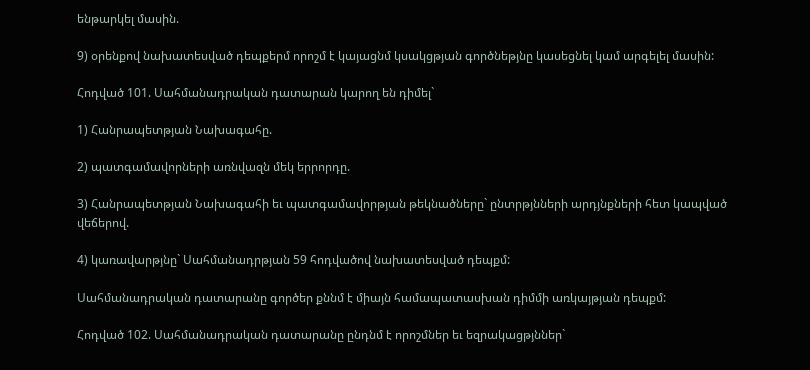ենթարկել մասին.

9) օրենքով նախատեսված դեպքերմ որոշմ է կայացնմ կսակցթյան գործնեթյնը կասեցնել կամ արգելել մասին:

Հոդված 101. Սահմանադրական դատարան կարող են դիմել`

1) Հանրապետթյան Նախագահը.

2) պատգամավորների առնվազն մեկ երրորդը.

3) Հանրապետթյան Նախագահի եւ պատգամավորթյան թեկնածները` ընտրթյնների արդյնքների հետ կապված վեճերով.

4) կառավարթյնը` Սահմանադրթյան 59 հոդվածով նախատեսված դեպքմ:

Սահմանադրական դատարանը գործեր քննմ է միայն համապատասխան դիմմի առկայթյան դեպքմ:

Հոդված 102. Սահմանադրական դատարանը ընդնմ է որոշմներ եւ եզրակացթյններ`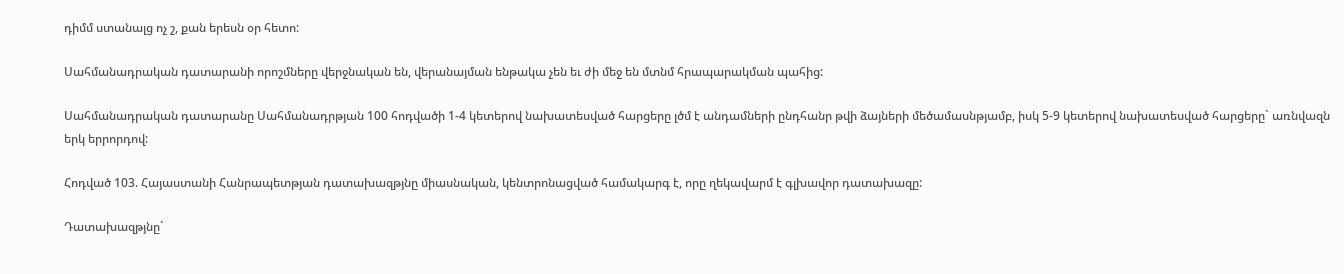դիմմ ստանալց ոչ շ, քան երեսն օր հետո:

Սահմանադրական դատարանի որոշմները վերջնական են, վերանայման ենթակա չեն եւ ժի մեջ են մտնմ հրապարակման պահից:

Սահմանադրական դատարանը Սահմանադրթյան 100 հոդվածի 1-4 կետերով նախատեսված հարցերը լծմ է անդամների ընդհանր թվի ձայների մեծամասնթյամբ, իսկ 5-9 կետերով նախատեսված հարցերը` առնվազն երկ երրորդով:

Հոդված 103. Հայաստանի Հանրապետթյան դատախազթյնը միասնական, կենտրոնացված համակարգ է, որը ղեկավարմ է գլխավոր դատախազը:

Դատախազթյնը`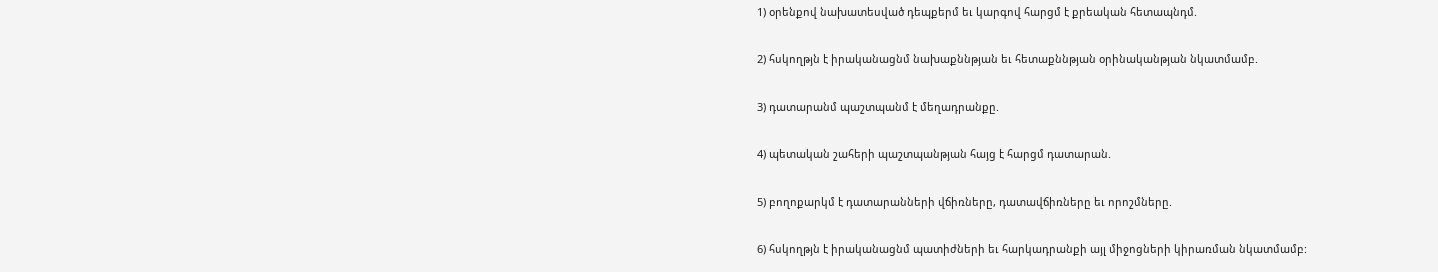1) օրենքով նախատեսված դեպքերմ եւ կարգով հարցմ է քրեական հետապնդմ.

2) հսկողթյն է իրականացնմ նախաքննթյան եւ հետաքննթյան օրինականթյան նկատմամբ.

3) դատարանմ պաշտպանմ է մեղադրանքը.

4) պետական շահերի պաշտպանթյան հայց է հարցմ դատարան.

5) բողոքարկմ է դատարանների վճիռները, դատավճիռները եւ որոշմները.

6) հսկողթյն է իրականացնմ պատիժների եւ հարկադրանքի այլ միջոցների կիրառման նկատմամբ: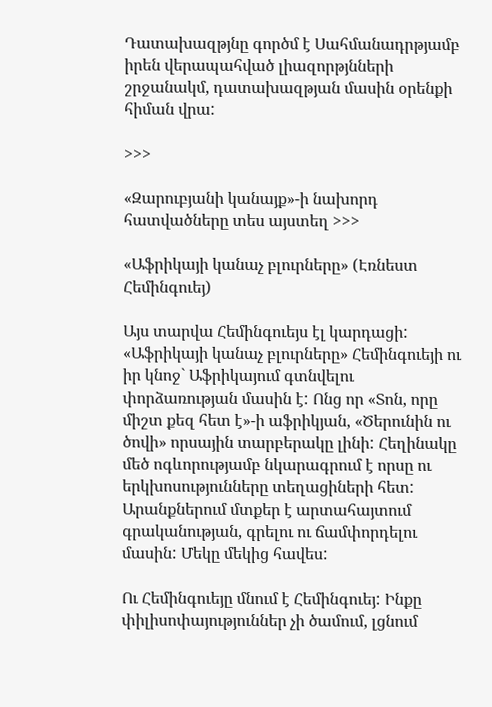Դատախազթյնը գործմ է Սահմանադրթյամբ իրեն վերապահված լիազորթյնների շրջանակմ, դատախազթյան մասին օրենքի հիման վրա:

>>>

«Զարուբյանի կանայք»-ի նախորդ հատվածները տես այստեղ >>>

«Աֆրիկայի կանաչ բլուրները» (Էռնեստ Հեմինգուեյ)

Այս տարվա Հեմինգուեյս էլ կարդացի: «Աֆրիկայի կանաչ բլուրները» Հեմինգուեյի ու իր կնոջ` Աֆրիկայում գտնվելու փորձառության մասին է: Ոնց որ «Տոն, որը միշտ քեզ հետ է»-ի աֆրիկյան, «Ծերունին ու ծովի» որսային տարբերակը լինի: Հեղինակը մեծ ոգևորությամբ նկարագրում է որսը ու երկխոսությունները տեղացիների հետ: Արանքներում մտքեր է արտահայտում գրականության, գրելու ու ճամփորդելու մասին: Մեկը մեկից հավես:

Ու Հեմինգուեյը մնում է Հեմինգուեյ: Ինքը փիլիսոփայություններ չի ծամում, լցնում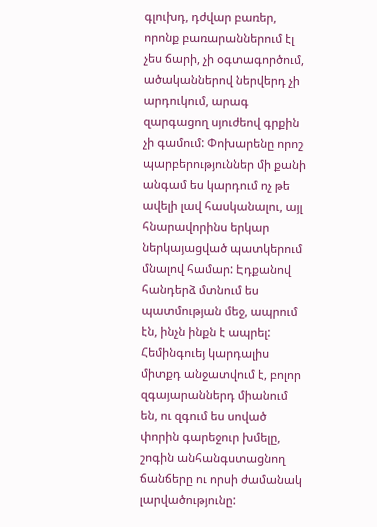գլուխդ, դժվար բառեր, որոնք բառարաններում էլ չես ճարի, չի օգտագործում, ածականներով ներվերդ չի արդուկում, արագ զարգացող սյուժեով գրքին չի գամում: Փոխարենը որոշ պարբերություններ մի քանի անգամ ես կարդում ոչ թե ավելի լավ հասկանալու, այլ հնարավորինս երկար ներկայացված պատկերում մնալով համար: Էդքանով հանդերձ մտնում ես պատմության մեջ, ապրում էն, ինչն ինքն է ապրել: Հեմինգուեյ կարդալիս միտքդ անջատվում է, բոլոր զգայարաններդ միանում են, ու զգում ես սոված փորին գարեջուր խմելը, շոգին անհանգստացնող ճանճերը ու որսի ժամանակ լարվածությունը: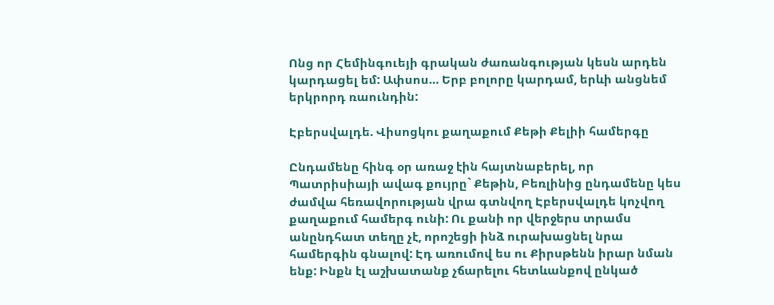Ոնց որ Հեմինգուեյի գրական ժառանգության կեսն արդեն կարդացել եմ: Ափսոս… Երբ բոլորը կարդամ, երևի անցնեմ երկրորդ ռաունդին:

Էբերսվալդե. Վիսոցկու քաղաքում Քեթի Քելիի համերգը

Ընդամենը հինգ օր առաջ էին հայտնաբերել, որ Պատրիսիայի ավագ քույրը` Քեթին, Բեռլինից ընդամենը կես ժամվա հեռավորության վրա գտնվող Էբերսվալդե կոչվող քաղաքում համերգ ունի: Ու քանի որ վերջերս տրամս անընդհատ տեղը չէ, որոշեցի ինձ ուրախացնել նրա համերգին գնալով: Էդ առումով ես ու Քիրսթենն իրար նման ենք: Ինքն էլ աշխատանք չճարելու հետևանքով ընկած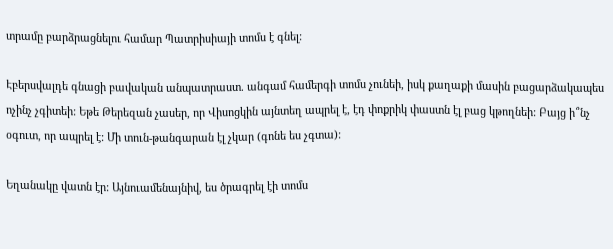տրամը բարձրացնելու համար Պատրիսիայի տոմս է գնել:

Էբերսվալդե գնացի բավական անպատրաստ. անգամ համերգի տոմս չունեի, իսկ քաղաքի մասին բացարձակապես ոչինչ չգիտեի: Եթե Թերեզան չասեր, որ Վիսոցկին այնտեղ ապրել է, էդ փոքրիկ փաստն էլ բաց կթողնեի: Բայց ի՞նչ օգուտ, որ ապրել է: Մի տուն-թանգարան էլ չկար (գոնե ես չգտա):

Եղանակը վատն էր: Այնուամենայնիվ, ես ծրագրել էի տոմս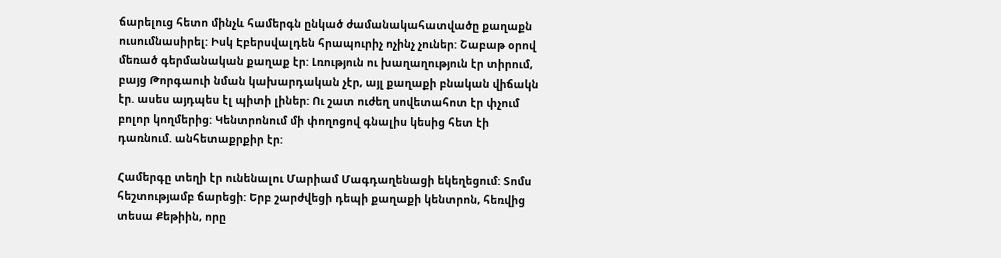ճարելուց հետո մինչև համերգն ընկած ժամանակահատվածը քաղաքն ուսումնասիրել: Իսկ Էբերսվալդեն հրապուրիչ ոչինչ չուներ: Շաբաթ օրով մեռած գերմանական քաղաք էր: Լռություն ու խաղաղություն էր տիրում, բայց Թորգաուի նման կախարդական չէր, այլ քաղաքի բնական վիճակն էր. ասես այդպես էլ պիտի լիներ: Ու շատ ուժեղ սովետահոտ էր փչում բոլոր կողմերից: Կենտրոնում մի փողոցով գնալիս կեսից հետ էի դառնում. անհետաքրքիր էր:

Համերգը տեղի էր ունենալու Մարիամ Մագդաղենացի եկեղեցում: Տոմս հեշտությամբ ճարեցի: Երբ շարժվեցի դեպի քաղաքի կենտրոն, հեռվից տեսա Քեթիին, որը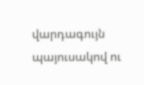վարդագույն պայուսակով ու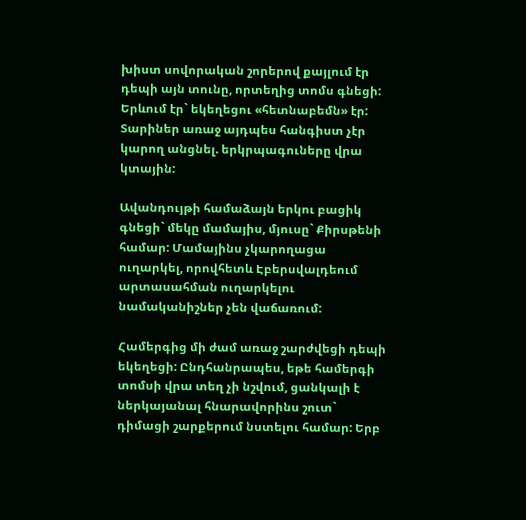խիստ սովորական շորերով քայլում էր դեպի այն տունը, որտեղից տոմս գնեցի: Երևում էր` եկեղեցու «հետնաբեմն» էր: Տարիներ առաջ այդպես հանգիստ չէր կարող անցնել. երկրպագուները վրա կտային:

Ավանդույթի համաձայն երկու բացիկ գնեցի` մեկը մամայիս, մյուսը` Քիրսթենի համար: Մամայինս չկարողացա ուղարկել, որովհետև Էբերսվալդեում արտասահման ուղարկելու նամականիշներ չեն վաճառում:

Համերգից մի ժամ առաջ շարժվեցի դեպի եկեղեցի: Ընդհանրապես, եթե համերգի տոմսի վրա տեղ չի նշվում, ցանկալի է ներկայանալ հնարավորինս շուտ` դիմացի շարքերում նստելու համար: Երբ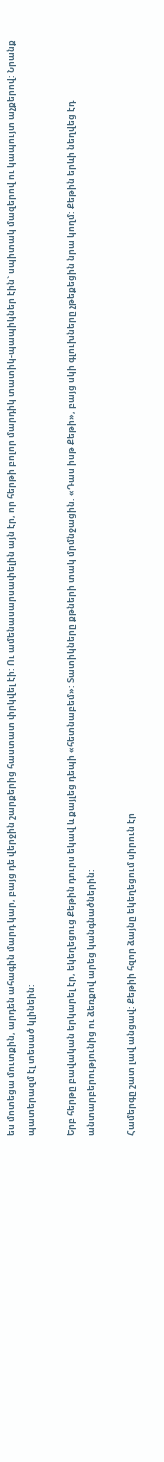ես մոտեցա մուտքին, արդեն ահագին մարդ կար, բայց դե վերջին շարքերից հաստատ փրկվել էի: Ու ամենասարսափելին այն էր, որ հերթի բոլոր մարդիկ տատիկ-պապիկներ էին` սպիտակ մազերով ու կապույտ աչքերով: Նրանք պատերազմ էլ տեսած կլինեին:

Երբ հերթը բավական երկարել էր, եկեղեցուց Քեթին դուրս եկավ և քայլեց դեպի «հետնաբեմ»: Տատիկները քթների տակ մրմնջացին. «Դաս իսթ Քեթի», բայց սկի գլուխները չթեքեցին նրա կողմ: Քեթին երևի նեղվեց էդ անտարբերությունից ու ձեռքով արեց կանգնածներին:

Համերգը շատ լավ անցավ: Քեթիի հզոր ձայնը եկեղեցում սիրուն էր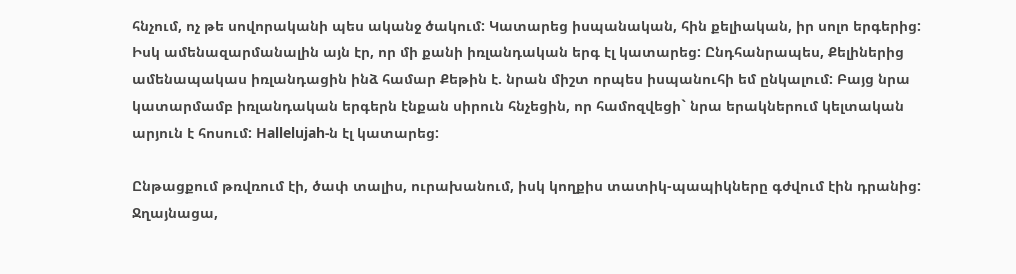հնչում, ոչ թե սովորականի պես ականջ ծակում: Կատարեց իսպանական, հին քելիական, իր սոլո երգերից: Իսկ ամենազարմանալին այն էր, որ մի քանի իռլանդական երգ էլ կատարեց: Ընդհանրապես, Քելիներից ամենապակաս իռլանդացին ինձ համար Քեթին է. նրան միշտ որպես իսպանուհի եմ ընկալում: Բայց նրա կատարմամբ իռլանդական երգերն էնքան սիրուն հնչեցին, որ համոզվեցի` նրա երակներում կելտական արյուն է հոսում: Hallelujah-ն էլ կատարեց:

Ընթացքում թռվռում էի, ծափ տալիս, ուրախանում, իսկ կողքիս տատիկ-պապիկները գժվում էին դրանից: Ջղայնացա,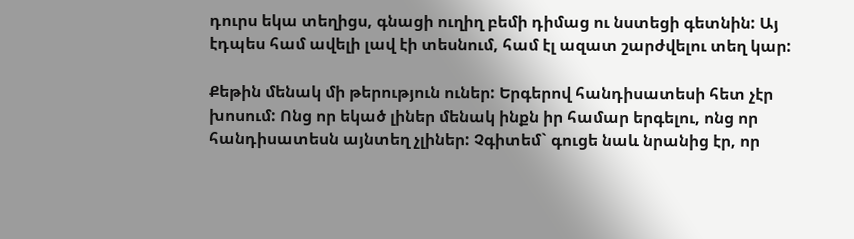դուրս եկա տեղիցս, գնացի ուղիղ բեմի դիմաց ու նստեցի գետնին: Այ էդպես համ ավելի լավ էի տեսնում, համ էլ ազատ շարժվելու տեղ կար:

Քեթին մենակ մի թերություն ուներ: Երգերով հանդիսատեսի հետ չէր խոսում: Ոնց որ եկած լիներ մենակ ինքն իր համար երգելու, ոնց որ հանդիսատեսն այնտեղ չլիներ: Չգիտեմ` գուցե նաև նրանից էր, որ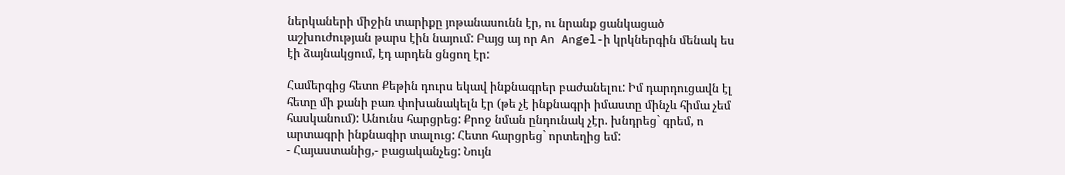ներկաների միջին տարիքը յոթանասունն էր, ու նրանք ցանկացած աշխուժության թարս էին նայում: Բայց այ որ An Angel-ի կրկներգին մենակ ես էի ձայնակցում, էդ արդեն ցնցող էր:

Համերգից հետո Քեթին դուրս եկավ ինքնագրեր բաժանելու: Իմ դարդուցավն էլ հետը մի քանի բառ փոխանակելն էր (թե չէ ինքնագրի իմաստը մինչև հիմա չեմ հասկանում): Անունս հարցրեց: Քրոջ նման ընդունակ չէր. խնդրեց` գրեմ, ո արտագրի ինքնագիր տալուց: Հետո հարցրեց` որտեղից եմ:
- Հայաստանից,- բացականչեց: Նույն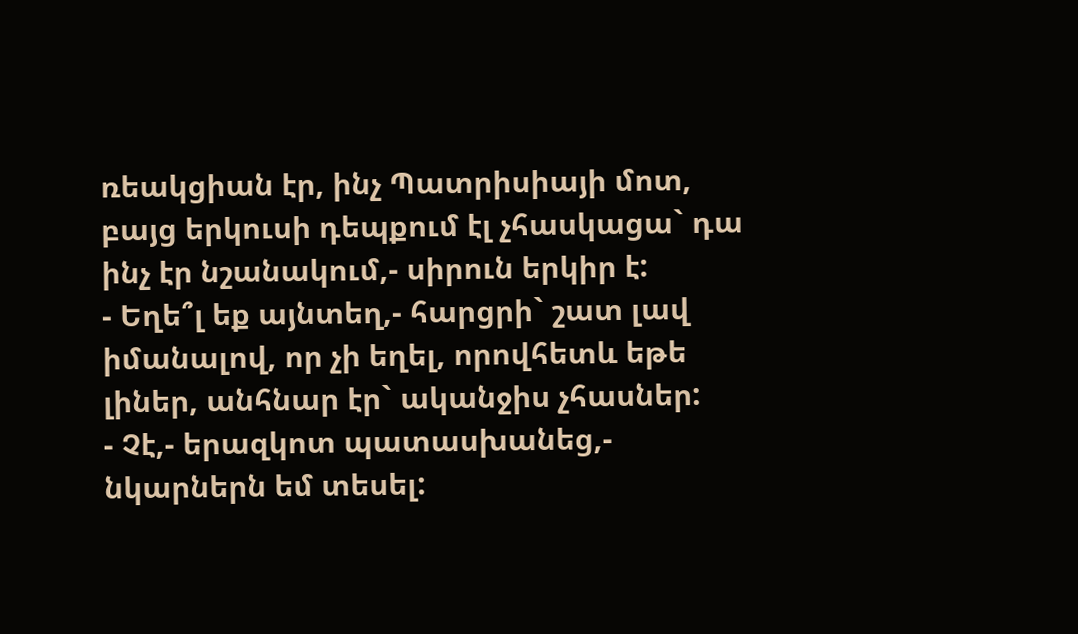ռեակցիան էր, ինչ Պատրիսիայի մոտ, բայց երկուսի դեպքում էլ չհասկացա` դա ինչ էր նշանակում,- սիրուն երկիր է:
- Եղե՞լ եք այնտեղ,- հարցրի` շատ լավ իմանալով, որ չի եղել, որովհետև եթե լիներ, անհնար էր` ականջիս չհասներ:
- Չէ,- երազկոտ պատասխանեց,- նկարներն եմ տեսել: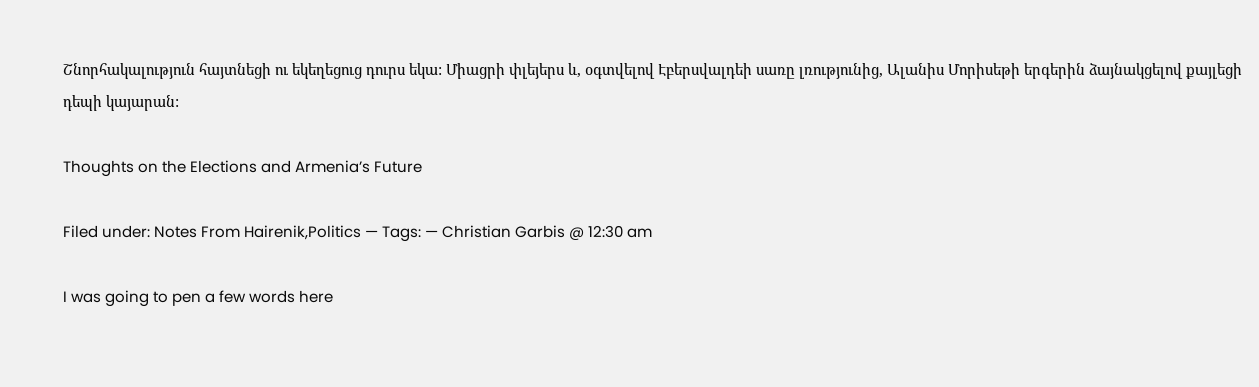Շնորհակալություն հայտնեցի ու եկեղեցուց դուրս եկա: Միացրի փլեյերս և, օգտվելով Էբերսվալդեի սառը լռությունից, Ալանիս Մորիսեթի երգերին ձայնակցելով քայլեցի դեպի կայարան:

Thoughts on the Elections and Armenia’s Future

Filed under: Notes From Hairenik,Politics — Tags: — Christian Garbis @ 12:30 am

I was going to pen a few words here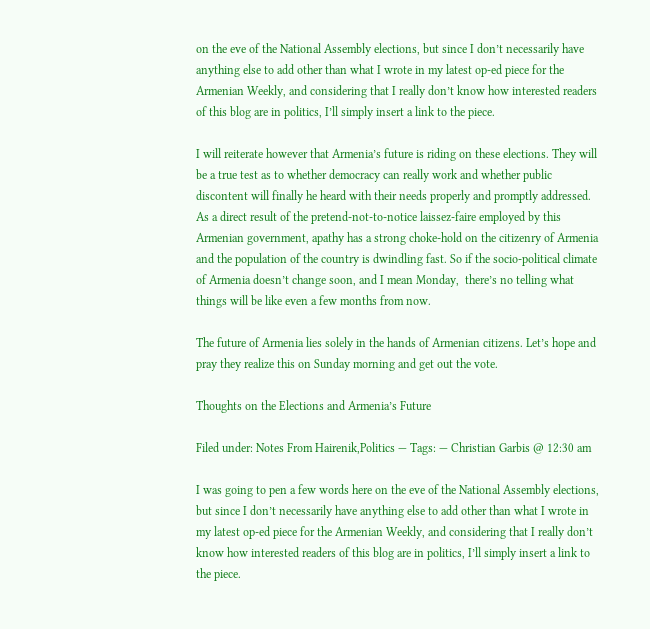on the eve of the National Assembly elections, but since I don’t necessarily have anything else to add other than what I wrote in my latest op-ed piece for the Armenian Weekly, and considering that I really don’t know how interested readers of this blog are in politics, I’ll simply insert a link to the piece.

I will reiterate however that Armenia’s future is riding on these elections. They will be a true test as to whether democracy can really work and whether public discontent will finally he heard with their needs properly and promptly addressed. As a direct result of the pretend-not-to-notice laissez-faire employed by this Armenian government, apathy has a strong choke-hold on the citizenry of Armenia and the population of the country is dwindling fast. So if the socio-political climate of Armenia doesn’t change soon, and I mean Monday,  there’s no telling what things will be like even a few months from now.

The future of Armenia lies solely in the hands of Armenian citizens. Let’s hope and pray they realize this on Sunday morning and get out the vote.

Thoughts on the Elections and Armenia’s Future

Filed under: Notes From Hairenik,Politics — Tags: — Christian Garbis @ 12:30 am

I was going to pen a few words here on the eve of the National Assembly elections, but since I don’t necessarily have anything else to add other than what I wrote in my latest op-ed piece for the Armenian Weekly, and considering that I really don’t know how interested readers of this blog are in politics, I’ll simply insert a link to the piece.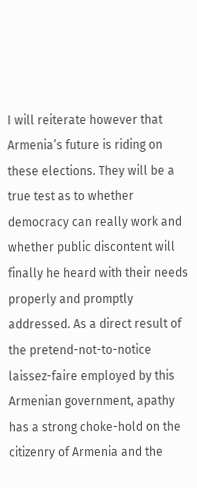I will reiterate however that Armenia’s future is riding on these elections. They will be a true test as to whether democracy can really work and whether public discontent will finally he heard with their needs properly and promptly addressed. As a direct result of the pretend-not-to-notice laissez-faire employed by this Armenian government, apathy has a strong choke-hold on the citizenry of Armenia and the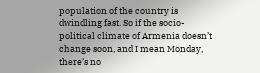population of the country is dwindling fast. So if the socio-political climate of Armenia doesn’t change soon, and I mean Monday,  there’s no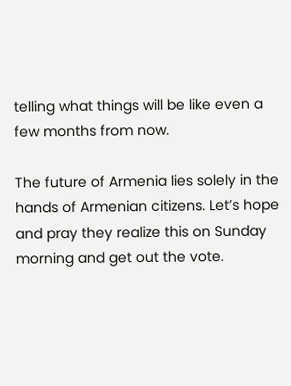telling what things will be like even a few months from now.

The future of Armenia lies solely in the hands of Armenian citizens. Let’s hope and pray they realize this on Sunday morning and get out the vote.